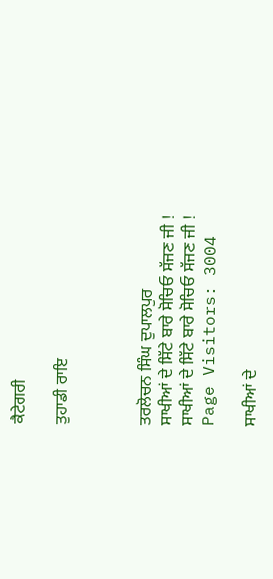ਕੈਟੇਗਰੀ

ਤੁਹਾਡੀ ਰਾਇ



ਤਰਲੋਚਨ ਸਿੰਘ ਦੁਪਾਲਪੁਰ
ਸਾਖੀਆਂ ਦੇ ਸਿੱਟੇ ਬਾਰੇ ਸੋਚਿਓ ਸੱਜਣ ਜੀ !
ਸਾਖੀਆਂ ਦੇ ਸਿੱਟੇ ਬਾਰੇ ਸੋਚਿਓ ਸੱਜਣ ਜੀ !
Page Visitors: 3004

ਸਾਖੀਆਂ ਦੇ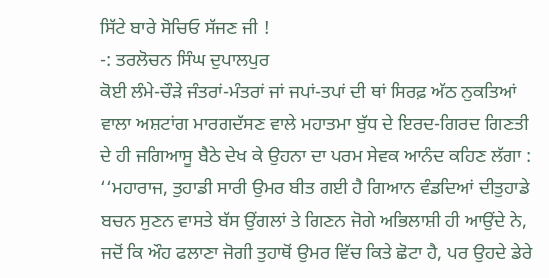ਸਿੱਟੇ ਬਾਰੇ ਸੋਚਿਓ ਸੱਜਣ ਜੀ !
-: ਤਰਲੋਚਨ ਸਿੰਘ ਦੁਪਾਲਪੁਰ
ਕੋਈ ਲੰਮੇ-ਚੌੜੇ ਜੰਤਰਾਂ-ਮੰਤਰਾਂ ਜਾਂ ਜਪਾਂ-ਤਪਾਂ ਦੀ ਥਾਂ ਸਿਰਫ਼ ਅੱਠ ਨੁਕਤਿਆਂ ਵਾਲਾ ਅਸ਼ਟਾਂਗ ਮਾਰਗਦੱਸਣ ਵਾਲੇ ਮਹਾਤਮਾ ਬੁੱਧ ਦੇ ਇਰਦ-ਗਿਰਦ ਗਿਣਤੀ ਦੇ ਹੀ ਜਗਿਆਸੂ ਬੈਠੇ ਦੇਖ ਕੇ ਉਹਨਾ ਦਾ ਪਰਮ ਸੇਵਕ ਆਨੰਦ ਕਹਿਣ ਲੱਗਾ : ‘‘ਮਹਾਰਾਜ, ਤੁਹਾਡੀ ਸਾਰੀ ਉਮਰ ਬੀਤ ਗਈ ਹੈ ਗਿਆਨ ਵੰਡਦਿਆਂ ਦੀਤੁਹਾਡੇ ਬਚਨ ਸੁਣਨ ਵਾਸਤੇ ਬੱਸ ਉਂਗਲਾਂ ਤੇ ਗਿਣਨ ਜੋਗੇ ਅਭਿਲਾਸ਼ੀ ਹੀ ਆਉਂਦੇ ਨੇ, ਜਦੋਂ ਕਿ ਔਹ ਫਲਾਣਾ ਜੋਗੀ ਤੁਹਾਥੋਂ ਉਮਰ ਵਿੱਚ ਕਿਤੇ ਛੋਟਾ ਹੈ, ਪਰ ਉਹਦੇ ਡੇਰੇ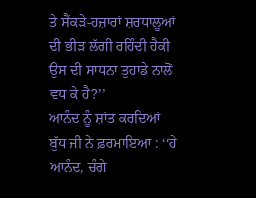ਤੇ ਸੈਂਕੜੇ-ਹਜ਼ਾਰਾਂ ਸ਼ਰਧਾਲੂਆਂ ਦੀ ਭੀੜ ਲੱਗੀ ਰਹਿੰਦੀ ਹੈਕੀ ਉਸ ਦੀ ਸਾਧਨਾ ਤੁਹਾਡੇ ਨਾਲੋਂ ਵਧ ਕੇ ਹੈ?’’
ਆਨੰਦ ਨੂੰ ਸ਼ਾਂਤ ਕਰਦਿਆਂ ਬੁੱਧ ਜੀ ਨੇ ਫ਼ਰਮਾਇਆ : ‘‘ਹੇ ਆਨੰਦ, ਚੰਗੇ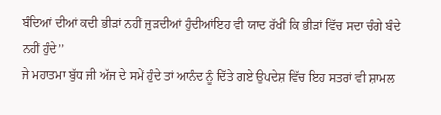ਬੰਦਿਆਂ ਦੀਆਂ ਕਦੀ ਭੀੜਾਂ ਨਹੀਂ ਜੁੜਦੀਆਂ ਹੁੰਦੀਆਂਇਹ ਵੀ ਯਾਦ ਰੱਖੀਂ ਕਿ ਭੀੜਾਂ ਵਿੱਚ ਸਦਾ ਚੰਗੇ ਬੰਦੇ ਨਹੀਂ ਹੁੰਦੇ’’
ਜੇ ਮਹਾਤਮਾ ਬੁੱਧ ਜੀ ਅੱਜ ਦੇ ਸਮੇਂ ਹੁੰਦੇ ਤਾਂ ਆਨੰਦ ਨੂੰ ਦਿੱਤੇ ਗਏ ਉਪਦੇਸ਼ ਵਿੱਚ ਇਹ ਸਤਰਾਂ ਵੀ ਸ਼ਾਮਲ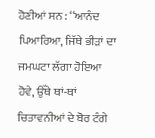ਹੋਣੀਆਂ ਸਨ : ‘‘ਆਨੰਦ ਪਿਆਰਿਆ, ਜਿੱਥੇ ਭੀੜਾਂ ਦਾ ਜਮਘਟਾ ਲੱਗਾ ਹੋਇਆ ਹੋਵੇ, ਉੱਥੇ ਥਾਂ-ਥਾਂ ਚਿਤਾਵਨੀਆਂ ਦੇ ਬੋਰ ਟੰਗੇ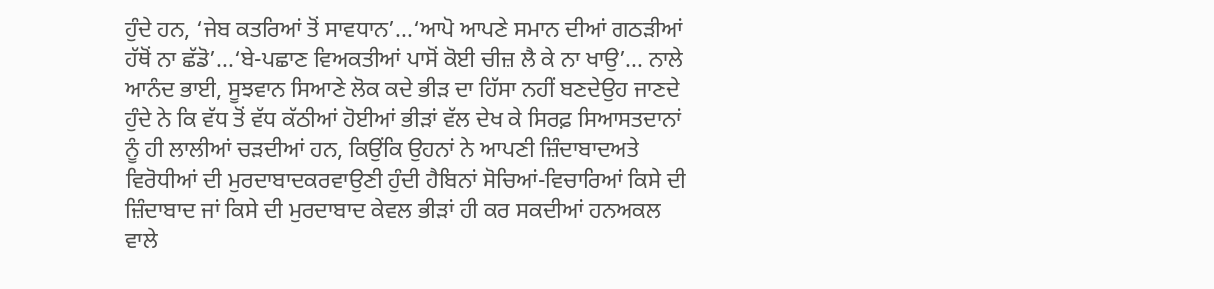ਹੁੰਦੇ ਹਨ, ‘ਜੇਬ ਕਤਰਿਆਂ ਤੋਂ ਸਾਵਧਾਨ’...‘ਆਪੋ ਆਪਣੇ ਸਮਾਨ ਦੀਆਂ ਗਠੜੀਆਂ ਹੱਥੋਂ ਨਾ ਛੱਡੋ’...‘ਬੇ-ਪਛਾਣ ਵਿਅਕਤੀਆਂ ਪਾਸੋਂ ਕੋਈ ਚੀਜ਼ ਲੈ ਕੇ ਨਾ ਖਾਉ’... ਨਾਲੇ ਆਨੰਦ ਭਾਈ, ਸੂਝਵਾਨ ਸਿਆਣੇ ਲੋਕ ਕਦੇ ਭੀੜ ਦਾ ਹਿੱਸਾ ਨਹੀਂ ਬਣਦੇਉਹ ਜਾਣਦੇ ਹੁੰਦੇ ਨੇ ਕਿ ਵੱਧ ਤੋਂ ਵੱਧ ਕੱਠੀਆਂ ਹੋਈਆਂ ਭੀੜਾਂ ਵੱਲ ਦੇਖ ਕੇ ਸਿਰਫ਼ ਸਿਆਸਤਦਾਨਾਂ ਨੂੰ ਹੀ ਲਾਲੀਆਂ ਚੜਦੀਆਂ ਹਨ, ਕਿਉਂਕਿ ਉਹਨਾਂ ਨੇ ਆਪਣੀ ਜ਼ਿੰਦਾਬਾਦਅਤੇ ਵਿਰੋਧੀਆਂ ਦੀ ਮੁਰਦਾਬਾਦਕਰਵਾਉਣੀ ਹੁੰਦੀ ਹੈਬਿਨਾਂ ਸੋਚਿਆਂ-ਵਿਚਾਰਿਆਂ ਕਿਸੇ ਦੀ ਜ਼ਿੰਦਾਬਾਦ ਜਾਂ ਕਿਸੇ ਦੀ ਮੁਰਦਾਬਾਦ ਕੇਵਲ ਭੀੜਾਂ ਹੀ ਕਰ ਸਕਦੀਆਂ ਹਨਅਕਲ ਵਾਲੇ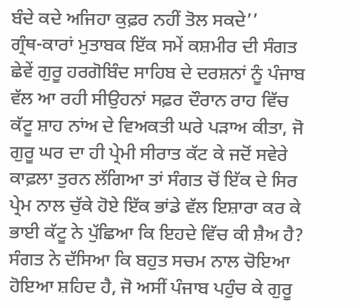ਬੰਦੇ ਕਦੇ ਅਜਿਹਾ ਕੁਫ਼ਰ ਨਹੀਂ ਤੋਲ ਸਕਦੇ’’
ਗ੍ਰੰਥ-ਕਾਰਾਂ ਮੁਤਾਬਕ ਇੱਕ ਸਮੇਂ ਕਸ਼ਮੀਰ ਦੀ ਸੰਗਤ ਛੇਵੇਂ ਗੁਰੂ ਹਰਗੋਬਿੰਦ ਸਾਹਿਬ ਦੇ ਦਰਸ਼ਨਾਂ ਨੂੰ ਪੰਜਾਬ ਵੱਲ ਆ ਰਹੀ ਸੀਉਹਨਾਂ ਸਫ਼ਰ ਦੌਰਾਨ ਰਾਹ ਵਿੱਚ ਕੱਟੂ ਸ਼ਾਹ ਨਾਂਅ ਦੇ ਵਿਅਕਤੀ ਘਰੇ ਪੜਾਅ ਕੀਤਾ, ਜੋ ਗੁਰੂ ਘਰ ਦਾ ਹੀ ਪ੍ਰੇਮੀ ਸੀਰਾਤ ਕੱਟ ਕੇ ਜਦੋਂ ਸਵੇਰੇ ਕਾਫ਼ਲਾ ਤੁਰਨ ਲੱਗਿਆ ਤਾਂ ਸੰਗਤ ਚੋਂ ਇੱਕ ਦੇ ਸਿਰ ਪ੍ਰੇਮ ਨਾਲ ਚੁੱਕੇ ਹੋਏ ਇੱਕ ਭਾਂਡੇ ਵੱਲ ਇਸ਼ਾਰਾ ਕਰ ਕੇ ਭਾਈ ਕੱਟੂ ਨੇ ਪੁੱਛਿਆ ਕਿ ਇਹਦੇ ਵਿੱਚ ਕੀ ਸ਼ੈਅ ਹੈ? ਸੰਗਤ ਨੇ ਦੱਸਿਆ ਕਿ ਬਹੁਤ ਸਚਮ ਨਾਲ ਚੋਇਆ ਹੋਇਆ ਸ਼ਹਿਦ ਹੈ, ਜੋ ਅਸੀਂ ਪੰਜਾਬ ਪਹੁੰਚ ਕੇ ਗੁਰੂ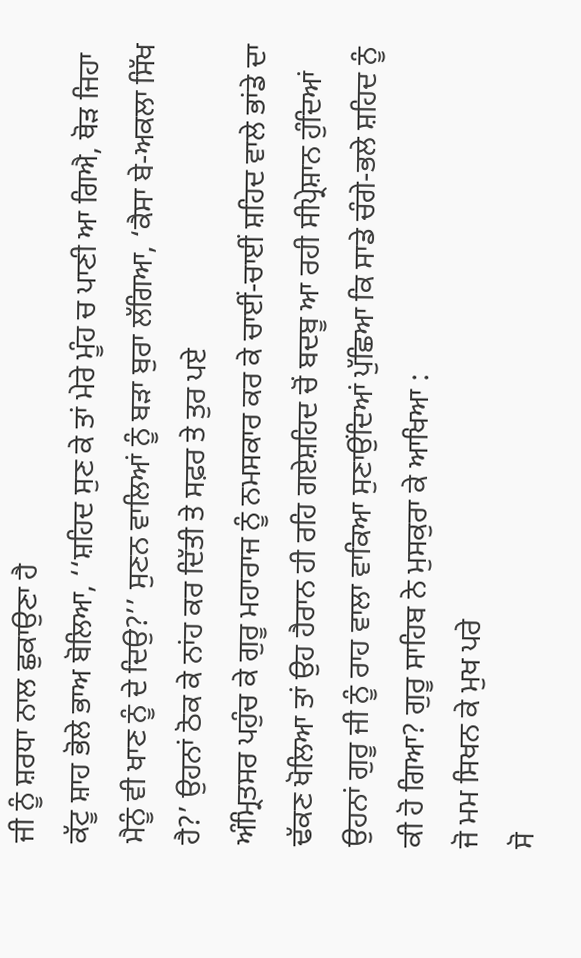ਜੀ ਨੂੰ ਸ਼ਰਧਾ ਨਾਲ ਛੁਕਾਉਣਾ ਹੈ
ਕੱਟੂ ਸ਼ਾਹ ਭੋਲੇ ਭਾਅ ਬੋਲਿਆ, ‘‘ਸ਼ਹਿਦ ਸੁਣ ਕੇ ਤਾਂ ਮੇਰੇ ਮੂੰਹ ਚ ਪਾਣੀ ਆ ਗਿਐ, ਥੋੜ ਜਿਹਾ ਮੈਨੂੰ ਵੀ ਖਾਣ ਨੂੰ ਦੇ ਦਿਉ?’’ ਸੁਣਨ ਵਾਲਿਆਂ ਨੂੰ ਬੜਾ ਬੁਰਾ ਲੱਗਿਆ, ‘ਕੈਸਾ ਬੇ-ਅਕਲਾ ਸਿੱਖ ਹੈ?’ ਉਹਨਾਂ ਠੋਕ ਕੇ ਨਾਂਹ ਕਰ ਦਿੱਤੀ ਤੇ ਸਫ਼ਰ ਤੇ ਤੁਰ ਪਏ
ਅੰਮ੍ਰਿਤਸਰ ਪਹੁੰਚ ਕੇ ਗੁਰੂ ਮਹਾਰਾਜ ਨੂੰ ਨਮਸਕਾਰ ਕਰ ਕੇ ਚਾਈਂ-ਚਾਈਂ ਸ਼ਹਿਦ ਵਾਲੇ ਭਾਂਡੇ ਦਾ ਢੱਕਣ ਖੋਲਿਆ ਤਾਂ ਉਹ ਹੈਰਾਨ ਹੀ ਰਹਿ ਗਏਸ਼ਹਿਦ ਚੋਂ ਬਦਬੂ ਆ ਰਹੀ ਸੀਪ੍ਰੇਸ਼ਾਨ ਹੁੰਦਿਆਂ ਉਹਨਾਂ ਗੁਰੂ ਜੀ ਨੂੰ ਰਾਹ ਵਾਲਾ ਵਾਕਿਆ ਸੁਣਾਉਂਦਿਆਂ ਪੁੱਛਿਆ ਕਿ ਸਾਡੇ ਚੰਗੇ-ਭਲੇ ਸ਼ਹਿਦ ਨੂੰ ਕੀ ਹੋ ਗਿਆ? ਗੁਰੂ ਸਾਹਿਬ ਨੇ ਮੁਸਕੁਰਾ ਕੇ ਆਖਿਆ :
ਜੋ ਮਮ ਸਿਖਨ ਕੇ ਮੁਖ ਪਰੇ
ਸੋ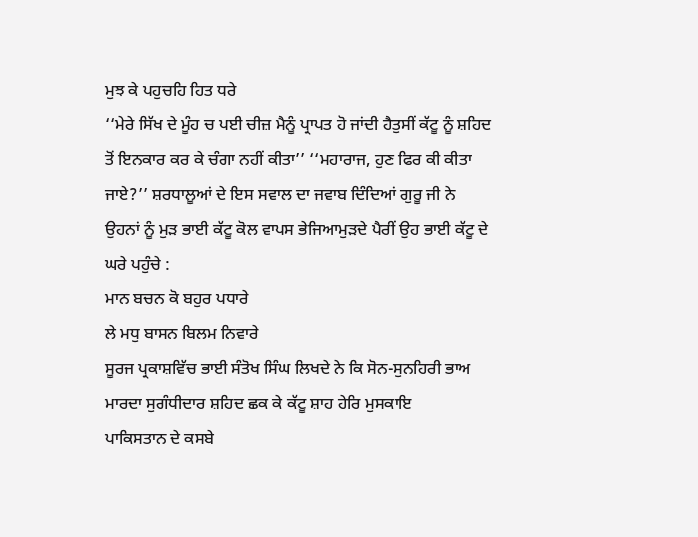ਮੁਝ ਕੇ ਪਹੁਚਹਿ ਹਿਤ ਧਰੇ
‘‘ਮੇਰੇ ਸਿੱਖ ਦੇ ਮੂੰਹ ਚ ਪਈ ਚੀਜ਼ ਮੈਨੂੰ ਪ੍ਰਾਪਤ ਹੋ ਜਾਂਦੀ ਹੈਤੁਸੀਂ ਕੱਟੂ ਨੂੰ ਸ਼ਹਿਦ ਤੋਂ ਇਨਕਾਰ ਕਰ ਕੇ ਚੰਗਾ ਨਹੀਂ ਕੀਤਾ’’ ‘‘ਮਹਾਰਾਜ, ਹੁਣ ਫਿਰ ਕੀ ਕੀਤਾ ਜਾਏ?’’ ਸ਼ਰਧਾਲੂਆਂ ਦੇ ਇਸ ਸਵਾਲ ਦਾ ਜਵਾਬ ਦਿੰਦਿਆਂ ਗੁਰੂ ਜੀ ਨੇ ਉਹਨਾਂ ਨੂੰ ਮੁੜ ਭਾਈ ਕੱਟੂ ਕੋਲ ਵਾਪਸ ਭੇਜਿਆਮੁੜਦੇ ਪੈਰੀਂ ਉਹ ਭਾਈ ਕੱਟੂ ਦੇ ਘਰੇ ਪਹੁੰਚੇ :
ਮਾਨ ਬਚਨ ਕੋ ਬਹੁਰ ਪਧਾਰੇ
ਲੇ ਮਧੁ ਬਾਸਨ ਬਿਲਮ ਨਿਵਾਰੇ
ਸੂਰਜ ਪ੍ਰਕਾਸ਼ਵਿੱਚ ਭਾਈ ਸੰਤੋਖ ਸਿੰਘ ਲਿਖਦੇ ਨੇ ਕਿ ਸੋਨ-ਸੁਨਹਿਰੀ ਭਾਅ ਮਾਰਦਾ ਸੁਗੰਧੀਦਾਰ ਸ਼ਹਿਦ ਛਕ ਕੇ ਕੱਟੂ ਸ਼ਾਹ ਹੇਰਿ ਮੁਸਕਾਇ
ਪਾਕਿਸਤਾਨ ਦੇ ਕਸਬੇ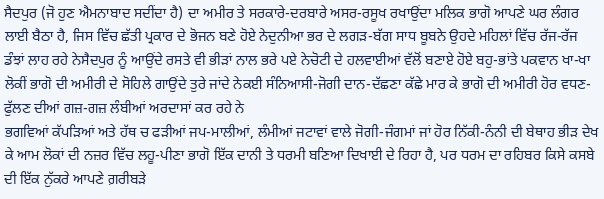ਸੈਦਪੁਰ (ਜੋ ਹੁਣ ਐਮਨਾਬਾਦ ਸਦੀਂਦਾ ਹੈ) ਦਾ ਅਮੀਰ ਤੇ ਸਰਕਾਰੇ-ਦਰਬਾਰੇ ਅਸਰ-ਰਸੂਖ ਰਖਾਉਂਦਾ ਮਲਿਕ ਭਾਗੋ ਆਪਣੇ ਘਰ ਲੰਗਰ ਲਾਈ ਬੈਠਾ ਹੈ, ਜਿਸ ਵਿੱਚ ਛੱਤੀ ਪ੍ਰਕਾਰ ਦੇ ਭੋਜਨ ਬਣੇ ਹੋਏ ਨੇਦੁਨੀਆ ਭਰ ਦੇ ਲਗੜ-ਬੱਗ ਸਾਧ ਬੂਬਨੇ ਉਹਦੇ ਮਹਿਲਾਂ ਵਿੱਚ ਰੱਜ-ਰੱਜ ਡੰਝਾਂ ਲਾਹ ਰਹੇ ਨੇਸੈਦਪੁਰ ਨੂੰ ਆਉਂਦੇ ਰਸਤੇ ਵੀ ਭੀੜਾਂ ਨਾਲ ਭਰੇ ਪਏ ਨੇਚੋਟੀ ਦੇ ਹਲਵਾਈਆਂ ਵੱਲੋਂ ਬਣਾਏ ਹੋਏ ਬਹੁ-ਭਾਂਤੇ ਪਕਵਾਨ ਖਾ-ਖਾ ਲੋਕੀਂ ਭਾਗੋ ਦੀ ਅਮੀਰੀ ਦੇ ਸੋਹਿਲੇ ਗਾਉਂਦੇ ਤੁਰੇ ਜਾਂਦੇ ਨੇਕਈ ਸੰਨਿਆਸੀ-ਜੋਗੀ ਦਾਨ-ਦੱਛਣਾ ਕੱਛੇ ਮਾਰ ਕੇ ਭਾਗੋ ਦੀ ਅਮੀਰੀ ਹੋਰ ਵਧਣ-ਫੁੱਲਣ ਦੀਆਂ ਗਜ਼-ਗਜ਼ ਲੰਬੀਆਂ ਅਰਦਾਸਾਂ ਕਰ ਰਹੇ ਨੇ
ਭਗਵਿਆਂ ਕੱਪੜਿਆਂ ਅਤੇ ਹੱਥ ਚ ਫੜੀਆਂ ਜਪ-ਮਾਲੀਆਂ, ਲੰਮੀਆਂ ਜਟਾਵਾਂ ਵਾਲੇ ਜੋਗੀ-ਜੰਗਮਾਂ ਜਾਂ ਹੋਰ ਨਿੱਕੀ-ਨੰਨੀ ਦੀ ਬੇਥਾਹ ਭੀੜ ਦੇਖ ਕੇ ਆਮ ਲੋਕਾਂ ਦੀ ਨਜ਼ਰ ਵਿੱਚ ਲਹੂ-ਪੀਣਾ ਭਾਗੋ ਇੱਕ ਦਾਨੀ ਤੇ ਧਰਮੀ ਬਣਿਆ ਦਿਖਾਈ ਦੇ ਰਿਹਾ ਹੈ, ਪਰ ਧਰਮ ਦਾ ਰਹਿਬਰ ਕਿਸੇ ਕਸਬੇ ਦੀ ਇੱਕ ਨੁੱਕਰੇ ਆਪਣੇ ਗ਼ਰੀਬੜੇ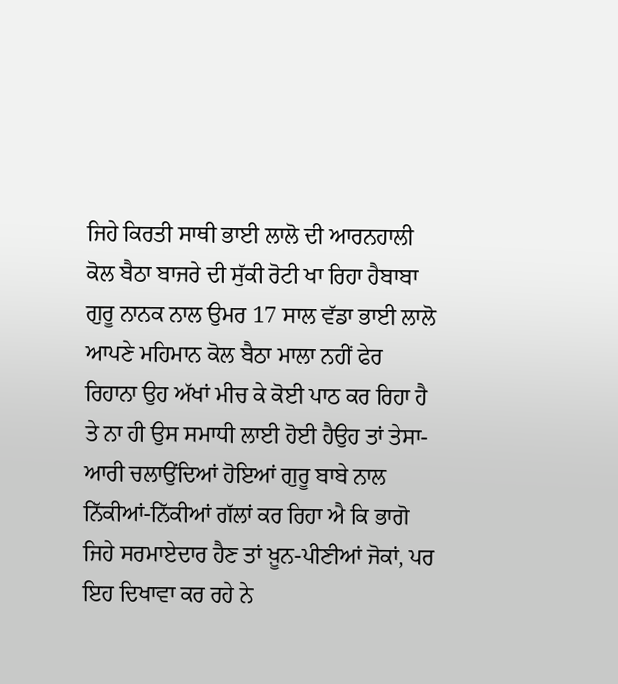ਜਿਹੇ ਕਿਰਤੀ ਸਾਥੀ ਭਾਈ ਲਾਲੋ ਦੀ ਆਰਨਹਾਲੀ ਕੋਲ ਬੈਠਾ ਬਾਜਰੇ ਦੀ ਸੁੱਕੀ ਰੋਟੀ ਖਾ ਰਿਹਾ ਹੈਬਾਬਾ ਗੁਰੂ ਨਾਨਕ ਨਾਲ ਉਮਰ 17 ਸਾਲ ਵੱਡਾ ਭਾਈ ਲਾਲੋ ਆਪਣੇ ਮਹਿਮਾਨ ਕੋਲ ਬੈਠਾ ਮਾਲਾ ਨਹੀਂ ਫੇਰ ਰਿਹਾਨਾ ਉਹ ਅੱਖਾਂ ਮੀਚ ਕੇ ਕੋਈ ਪਾਠ ਕਰ ਰਿਹਾ ਹੈ ਤੇ ਨਾ ਹੀ ਉਸ ਸਮਾਧੀ ਲਾਈ ਹੋਈ ਹੈਉਹ ਤਾਂ ਤੇਸਾ-ਆਰੀ ਚਲਾਉਂਦਿਆਂ ਹੋਇਆਂ ਗੁਰੂ ਬਾਬੇ ਨਾਲ ਨਿੱਕੀਆਂ-ਨਿੱਕੀਆਂ ਗੱਲਾਂ ਕਰ ਰਿਹਾ ਐ ਕਿ ਭਾਗੋ ਜਿਹੇ ਸਰਮਾਏਦਾਰ ਹੈਣ ਤਾਂ ਖ਼ੂਨ-ਪੀਣੀਆਂ ਜੋਕਾਂ, ਪਰ ਇਹ ਦਿਖਾਵਾ ਕਰ ਰਹੇ ਨੇ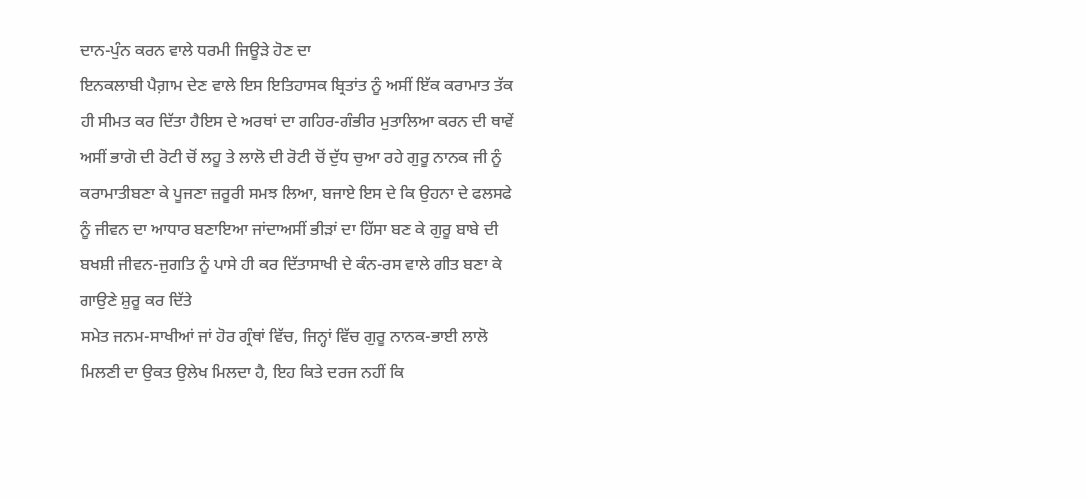ਦਾਨ-ਪੁੰਨ ਕਰਨ ਵਾਲੇ ਧਰਮੀ ਜਿਊੜੇ ਹੋਣ ਦਾ
ਇਨਕਲਾਬੀ ਪੈਗ਼ਾਮ ਦੇਣ ਵਾਲੇ ਇਸ ਇਤਿਹਾਸਕ ਬ੍ਰਿਤਾਂਤ ਨੂੰ ਅਸੀਂ ਇੱਕ ਕਰਾਮਾਤ ਤੱਕ ਹੀ ਸੀਮਤ ਕਰ ਦਿੱਤਾ ਹੈਇਸ ਦੇ ਅਰਥਾਂ ਦਾ ਗਹਿਰ-ਗੰਭੀਰ ਮੁਤਾਲਿਆ ਕਰਨ ਦੀ ਥਾਵੇਂ ਅਸੀਂ ਭਾਗੋ ਦੀ ਰੋਟੀ ਚੋਂ ਲਹੂ ਤੇ ਲਾਲੋ ਦੀ ਰੋਟੀ ਚੋਂ ਦੁੱਧ ਚੁਆ ਰਹੇ ਗੁਰੂ ਨਾਨਕ ਜੀ ਨੂੰ ਕਰਾਮਾਤੀਬਣਾ ਕੇ ਪੂਜਣਾ ਜ਼ਰੂਰੀ ਸਮਝ ਲਿਆ, ਬਜਾਏ ਇਸ ਦੇ ਕਿ ਉਹਨਾ ਦੇ ਫਲਸਫੇ ਨੂੰ ਜੀਵਨ ਦਾ ਆਧਾਰ ਬਣਾਇਆ ਜਾਂਦਾਅਸੀਂ ਭੀੜਾਂ ਦਾ ਹਿੱਸਾ ਬਣ ਕੇ ਗੁਰੂ ਬਾਬੇ ਦੀ ਬਖਸ਼ੀ ਜੀਵਨ-ਜੁਗਤਿ ਨੂੰ ਪਾਸੇ ਹੀ ਕਰ ਦਿੱਤਾਸਾਖੀ ਦੇ ਕੰਨ-ਰਸ ਵਾਲੇ ਗੀਤ ਬਣਾ ਕੇ ਗਾਉਣੇ ਸ਼ੁਰੂ ਕਰ ਦਿੱਤੇ
ਸਮੇਤ ਜਨਮ-ਸਾਖੀਆਂ ਜਾਂ ਹੋਰ ਗ੍ਰੰਥਾਂ ਵਿੱਚ, ਜਿਨ੍ਹਾਂ ਵਿੱਚ ਗੁਰੂ ਨਾਨਕ-ਭਾਈ ਲਾਲੋ ਮਿਲਣੀ ਦਾ ਉਕਤ ਉਲੇਖ ਮਿਲਦਾ ਹੈ, ਇਹ ਕਿਤੇ ਦਰਜ ਨਹੀਂ ਕਿ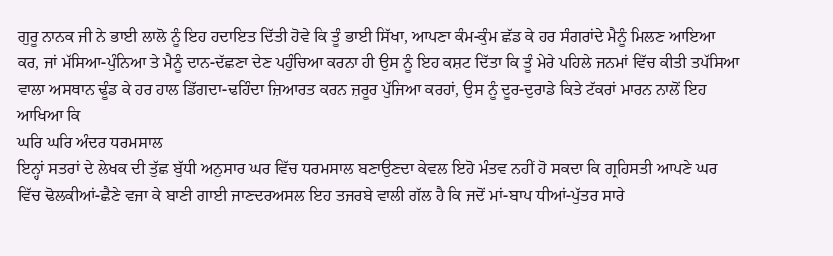ਗੁਰੂ ਨਾਨਕ ਜੀ ਨੇ ਭਾਈ ਲਾਲੋ ਨੂੰ ਇਹ ਹਦਾਇਤ ਦਿੱਤੀ ਹੋਵੇ ਕਿ ਤੂੰ ਭਾਈ ਸਿੱਖਾ, ਆਪਣਾ ਕੰਮ-ਕੁੰਮ ਛੱਡ ਕੇ ਹਰ ਸੰਗਰਾਂਦੇ ਮੈਨੂੰ ਮਿਲਣ ਆਇਆ ਕਰ, ਜਾਂ ਮੱਸਿਆ-ਪੁੰਨਿਆ ਤੇ ਮੈਨੂੰ ਦਾਨ-ਦੱਛਣਾ ਦੇਣ ਪਹੁੰਚਿਆ ਕਰਨਾ ਹੀ ਉਸ ਨੂੰ ਇਹ ਕਸ਼ਟ ਦਿੱਤਾ ਕਿ ਤੂੰ ਮੇਰੇ ਪਹਿਲੇ ਜਨਮਾਂ ਵਿੱਚ ਕੀਤੀ ਤਪੱਸਿਆ ਵਾਲਾ ਅਸਥਾਨ ਢੂੰਡ ਕੇ ਹਰ ਹਾਲ ਡਿੱਗਦਾ-ਢਹਿੰਦਾ ਜ਼ਿਆਰਤ ਕਰਨ ਜ਼ਰੂਰ ਪੁੱਜਿਆ ਕਰਹਾਂ, ਉਸ ਨੂੰ ਦੂਰ-ਦੁਰਾਡੇ ਕਿਤੇ ਟੱਕਰਾਂ ਮਾਰਨ ਨਾਲੋਂ ਇਹ ਆਖਿਆ ਕਿ
ਘਰਿ ਘਰਿ ਅੰਦਰ ਧਰਮਸਾਲ
ਇਨ੍ਹਾਂ ਸਤਰਾਂ ਦੇ ਲੇਖਕ ਦੀ ਤੁੱਛ ਬੁੱਧੀ ਅਨੁਸਾਰ ਘਰ ਵਿੱਚ ਧਰਮਸਾਲ ਬਣਾਉਣਦਾ ਕੇਵਲ ਇਹੋ ਮੰਤਵ ਨਹੀਂ ਹੋ ਸਕਦਾ ਕਿ ਗ੍ਰਹਿਸਤੀ ਆਪਣੇ ਘਰ ਵਿੱਚ ਢੋਲਕੀਆਂ-ਛੈਣੇ ਵਜਾ ਕੇ ਬਾਣੀ ਗਾਈ ਜਾਣਦਰਅਸਲ ਇਹ ਤਜਰਬੇ ਵਾਲੀ ਗੱਲ ਹੈ ਕਿ ਜਦੋਂ ਮਾਂ-ਬਾਪ ਧੀਆਂ-ਪੁੱਤਰ ਸਾਰੇ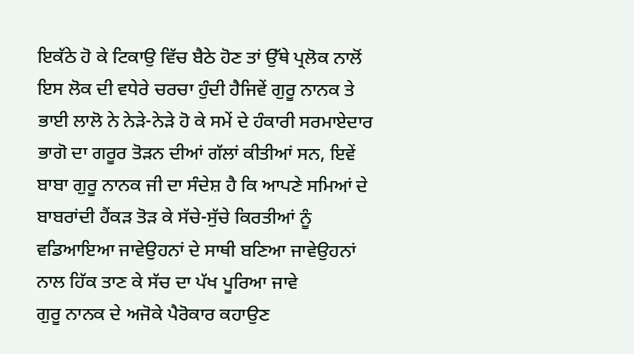ਇਕੱਠੇ ਹੋ ਕੇ ਟਿਕਾਉ ਵਿੱਚ ਬੈਠੇ ਹੋਣ ਤਾਂ ਉੱਥੇ ਪ੍ਰਲੋਕ ਨਾਲੋਂ ਇਸ ਲੋਕ ਦੀ ਵਧੇਰੇ ਚਰਚਾ ਹੁੰਦੀ ਹੈਜਿਵੇਂ ਗੁਰੂ ਨਾਨਕ ਤੇ ਭਾਈ ਲਾਲੋ ਨੇ ਨੇੜੇ-ਨੇੜੇ ਹੋ ਕੇ ਸਮੇਂ ਦੇ ਹੰਕਾਰੀ ਸਰਮਾਏਦਾਰ ਭਾਗੋ ਦਾ ਗਰੂਰ ਤੋੜਨ ਦੀਆਂ ਗੱਲਾਂ ਕੀਤੀਆਂ ਸਨ, ਇਵੇਂ ਬਾਬਾ ਗੁਰੂ ਨਾਨਕ ਜੀ ਦਾ ਸੰਦੇਸ਼ ਹੈ ਕਿ ਆਪਣੇ ਸਮਿਆਂ ਦੇ ਬਾਬਰਾਂਦੀ ਹੈਂਕੜ ਤੋੜ ਕੇ ਸੱਚੇ-ਸੁੱਚੇ ਕਿਰਤੀਆਂ ਨੂੰ ਵਡਿਆਇਆ ਜਾਵੇਉਹਨਾਂ ਦੇ ਸਾਥੀ ਬਣਿਆ ਜਾਵੇਉਹਨਾਂ ਨਾਲ ਹਿੱਕ ਤਾਣ ਕੇ ਸੱਚ ਦਾ ਪੱਖ ਪੂਰਿਆ ਜਾਵੇ
ਗੁਰੂ ਨਾਨਕ ਦੇ ਅਜੋਕੇ ਪੈਰੋਕਾਰ ਕਹਾਉਣ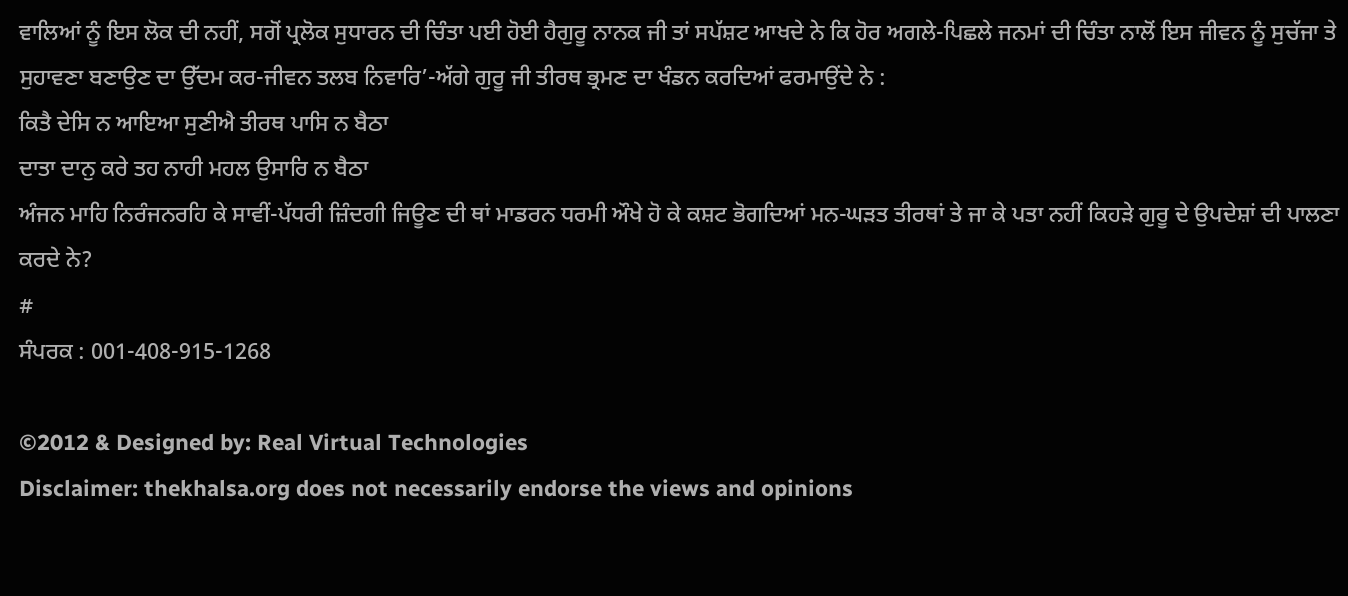ਵਾਲਿਆਂ ਨੂੰ ਇਸ ਲੋਕ ਦੀ ਨਹੀਂ, ਸਗੋਂ ਪ੍ਰਲੋਕ ਸੁਧਾਰਨ ਦੀ ਚਿੰਤਾ ਪਈ ਹੋਈ ਹੈਗੁਰੂ ਨਾਨਕ ਜੀ ਤਾਂ ਸਪੱਸ਼ਟ ਆਖਦੇ ਨੇ ਕਿ ਹੋਰ ਅਗਲੇ-ਪਿਛਲੇ ਜਨਮਾਂ ਦੀ ਚਿੰਤਾ ਨਾਲੋਂ ਇਸ ਜੀਵਨ ਨੂੰ ਸੁਚੱਜਾ ਤੇ ਸੁਹਾਵਣਾ ਬਣਾਉਣ ਦਾ ਉੱਦਮ ਕਰ-ਜੀਵਨ ਤਲਬ ਨਿਵਾਰਿ’-ਅੱਗੇ ਗੁਰੂ ਜੀ ਤੀਰਥ ਭ੍ਰਮਣ ਦਾ ਖੰਡਨ ਕਰਦਿਆਂ ਫਰਮਾਉਂਦੇ ਨੇ :
ਕਿਤੈ ਦੇਸਿ ਨ ਆਇਆ ਸੁਣੀਐ ਤੀਰਥ ਪਾਸਿ ਨ ਬੈਠਾ
ਦਾਤਾ ਦਾਨੁ ਕਰੇ ਤਹ ਨਾਹੀ ਮਹਲ ਉਸਾਰਿ ਨ ਬੈਠਾ
ਅੰਜਨ ਮਾਹਿ ਨਿਰੰਜਨਰਹਿ ਕੇ ਸਾਵੀਂ-ਪੱਧਰੀ ਜ਼ਿੰਦਗੀ ਜਿਊਣ ਦੀ ਥਾਂ ਮਾਡਰਨ ਧਰਮੀ ਔਖੇ ਹੋ ਕੇ ਕਸ਼ਟ ਭੋਗਦਿਆਂ ਮਨ-ਘੜਤ ਤੀਰਥਾਂ ਤੇ ਜਾ ਕੇ ਪਤਾ ਨਹੀਂ ਕਿਹੜੇ ਗੁਰੂ ਦੇ ਉਪਦੇਸ਼ਾਂ ਦੀ ਪਾਲਣਾ ਕਰਦੇ ਨੇ?
#
ਸੰਪਰਕ : 001-408-915-1268

©2012 & Designed by: Real Virtual Technologies
Disclaimer: thekhalsa.org does not necessarily endorse the views and opinions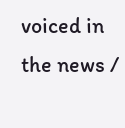voiced in the news /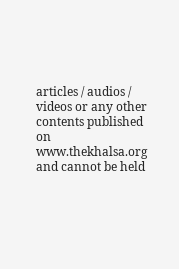articles / audios / videos or any other contents published on www.thekhalsa.org and cannot be held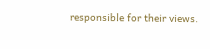responsible for their views.